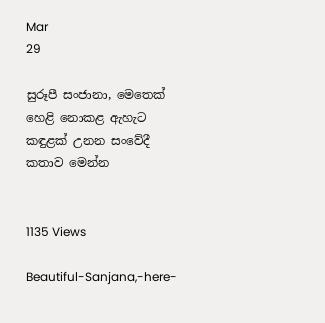Mar
29

සුරූපී සංජානා, මෙතෙක් හෙළි නොකළ ඇහැට කඳුළක් උනන සංවේදී කතාව මෙන්න


1135 Views

Beautiful-Sanjana,-here-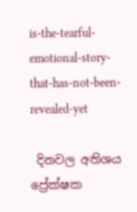is-the-tearful-emotional-story-that-has-not-been-revealed-yet

 දිනවල අතිශය ප්‍රේක්ෂක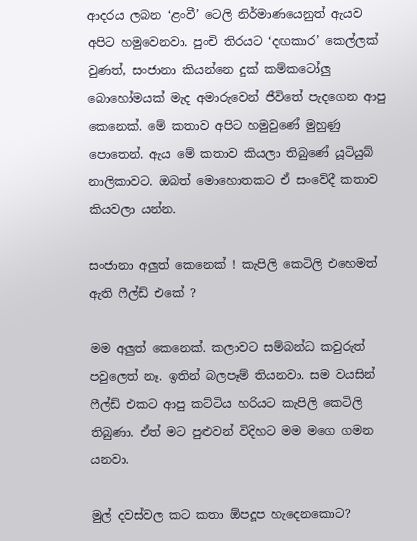ආදරය ලබන ‘ළංවී’ ටෙලි නිර්මාණයෙනුත් ඇයව අපිට හමුවෙනවා. පුංචි තිරයට ‘දඟකාර’ කෙල්ලක් වුණත්, සංජානා කියන්නෙ දුක් කම්කටෝලු බොහෝමයක් මැද අමාරුවෙන් ජීවිතේ පැදගෙන ආපු කෙනෙක්. මේ කතාව අපිට හමුවුණේ මුහුණු පොතෙන්. ඇය මේ කතාව කියලා තිබුණේ යූටියුබ් නාලිකාවට. ඔබත් මොහොතකට ඒ සංවේදී කතාව කියවලා යන්න.

සංජානා අලුත් කෙනෙක් ! කැපිලි කෙටිලි එහෙමත් ඇති ෆීල්ඩ් එකේ ?

මම අලුත් කෙනෙක්. කලාවට සම්බන්ධ කවුරුත් පවුලෙත් නෑ. ඉතින් බලපෑම් තියනවා. සම වයසින් ෆීල්ඩ් එකට ආපු කට්ටිය හරියට කැපිලි කෙටිලි තිබුණා. ඒත් මට පුළුවන් විදිහට මම මගෙ ගමන යනවා.

මුල් දවස්වල කට කතා ඕපදූප හැදෙනකොට?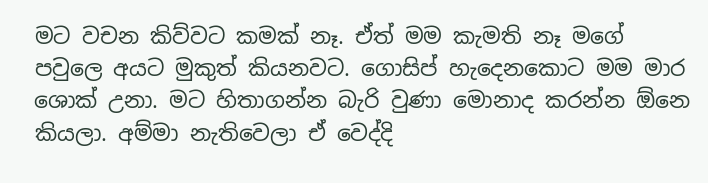මට වචන කිව්වට කමක් නෑ. ඒත් මම කැමති නෑ මගේ පවුලෙ අයට මුකුත් කියනවට. ගොසිප් හැදෙනකොට මම මාර ශොක් උනා. මට හිතාගන්න බැරි වුණා මොනාද කරන්න ඕනෙ කියලා. අම්මා නැතිවෙලා ඒ වෙද්දි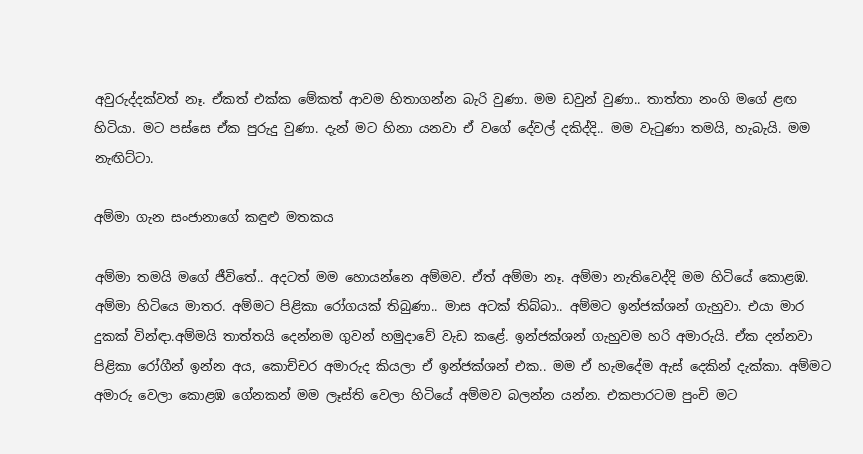අවුරුද්දක්වත් නෑ. ඒකත් එක්ක මේකත් ආවම හිතාගන්න බැරි වුණා. මම ඩවුන් වුණා.. තාත්තා නංගි මගේ ළඟ හිටියා. මට පස්සෙ ඒක පුරුදු වුණා. දැන් මට හිනා යනවා ඒ වගේ දේවල් දකිද්දි.. මම වැටුණා තමයි, හැබැයි. මම නැඟිට්ටා.

අම්මා ගැන සංජානාගේ කඳුළු මතකය

අම්මා තමයි මගේ ජීවිතේ.. අදටත් මම හොයන්නෙ අම්මව. ඒත් අම්මා නෑ. අම්මා නැතිවෙද්දි මම හිටියේ කොළඹ. අම්මා හිටියෙ මාතර. අම්මට පිළිකා රෝගයක් තිබුණා.. මාස අටක් තිබ්බා.. අම්මට ඉන්ජක්ශන් ගැහුවා. එයා මාර දුකක් වින්ඳා.අම්මයි තාත්තයි දෙන්නම ගුවන් හමුදාවේ වැඩ කළේ. ඉන්ජක්ශන් ගැහුවම හරි අමාරුයි. ඒක දන්නවා පිළිකා රෝගීන් ඉන්න අය, කොච්චර අමාරුද කියලා ඒ ඉන්ජක්ශන් එක.. මම ඒ හැමදේම ඇස් දෙකින් දැක්කා. අම්මට අමාරු වෙලා කොළඹ ගේනකන් මම ලෑස්ති වෙලා හිටියේ අම්මව බලන්න යන්න. එකපාරටම පුංචි මට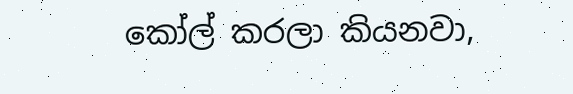කෝල් කරලා කියනවා,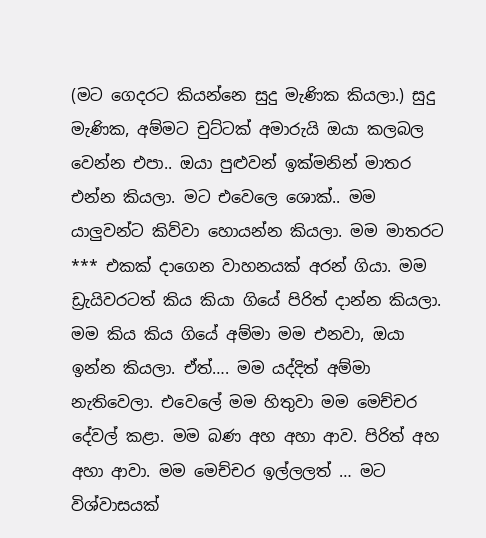(මට ගෙදරට කියන්නෙ සුදු මැණික කියලා.) සුදු මැණික, අම්මට චුට්ටක් අමාරුයි ඔයා කලබල වෙන්න එපා.. ඔයා පුළුවන් ඉක්මනින් මාතර එන්න කියලා. මට එවෙලෙ ශොක්.. මම යාලුවන්ට කිව්වා හොයන්න කියලා. මම මාතරට *** එකක් දාගෙන වාහනයක් අරන් ගියා. මම ඩ්‍රැයිවරටත් කිය කියා ගියේ පිරිත් දාන්න කියලා. මම කිය කිය ගියේ අම්මා මම එනවා, ඔයා ඉන්න කියලා. ඒත්…. මම යද්දිත් අම්මා නැතිවෙලා. එවෙලේ මම හිතුවා මම මෙච්චර දේවල් කළා. මම බණ අහ අහා ආව. පිරිත් අහ අහා ආවා. මම මෙච්චර ඉල්ලලත් … මට විශ්වාසයක්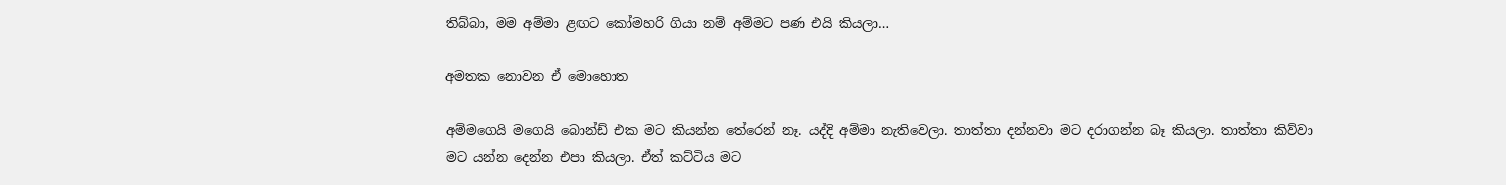තිබ්බා, මම අම්මා ළඟට කෝමහරි ගියා නම් අම්මට පණ එයි කියලා…

අමතක නොවන ඒ මොහොත

අම්මගෙයි මගෙයි බොන්ඩ් එක මට කියන්න තේරෙන් නෑ. යද්දි අම්මා නැතිවෙලා. තාත්තා දන්නවා මට දරාගන්න බෑ කියලා. තාත්තා කිව්වා මට යන්න දෙන්න එපා කියලා. ඒත් කට්ටිය මට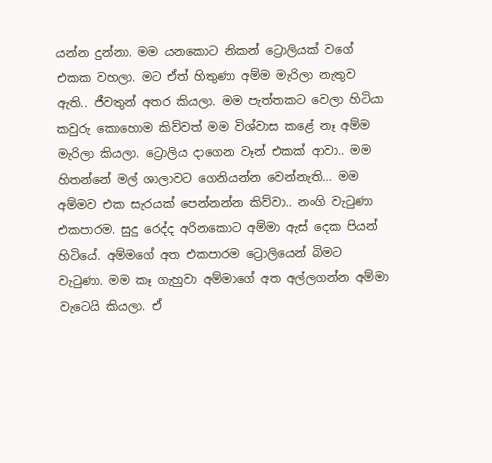යන්න දුන්නා. මම යනකොට නිකන් ට්‍රොලියක් වගේ එකක වහලා. මට ඒත් හිතුණා අම්ම මැරිලා නැතුව ඇති.. ජීවතුන් අතර කියලා. මම පැත්තකට වෙලා හිටියා කවුරු කොහොම කිව්වත් මම විශ්වාස කළේ නෑ අම්ම මැරිලා කියලා. ට්‍රොලිය දාගෙන වෑන් එකක් ආවා.. මම හිතන්නේ මල් ශාලාවට ගෙනියන්න වෙන්නැති… මම අම්මව එක සැරයක් පෙන්නන්න කිව්වා.. නංගි වැටුණා එකපාරම. සුදු රෙද්ද අරිනකොට අම්මා ඇස් දෙක පියන් හිටියේ. අම්මගේ අත එකපාරම ට්‍රොලියෙන් බිමට වැටුණා. මම කෑ ගැහුවා අම්මාගේ අත අල්ලගන්න අම්මා වැටෙයි කියලා. ඒ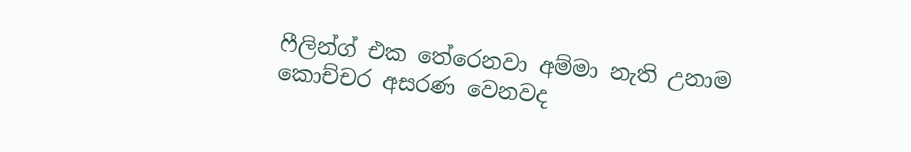ෆීලින්ග් එක තේරෙනවා අම්මා නැති උනාම කොච්චර අසරණ වෙනවද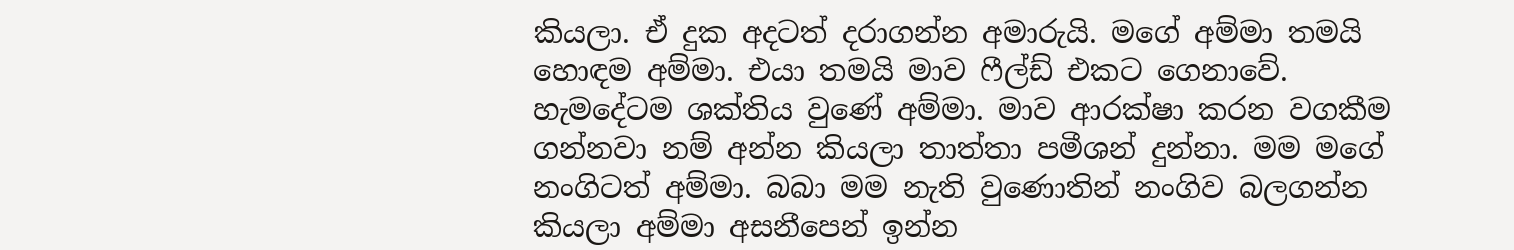කියලා. ඒ දුක අදටත් දරාගන්න අමාරුයි. මගේ අම්මා තමයි හොඳම අම්මා. එයා තමයි මාව ෆීල්ඩ් එකට ගෙනාවේ. හැමදේටම ශක්තිය වු‍ණේ අම්මා. මාව ආරක්ෂා කරන වගකීම ගන්නවා නම් අන්න කියලා තාත්තා පමීශන් දුන්නා. මම මගේ නංගිටත් අම්මා. බබා මම නැති වුණොතින් නංගිව බලගන්න කියලා අම්මා අසනීපෙන් ඉන්න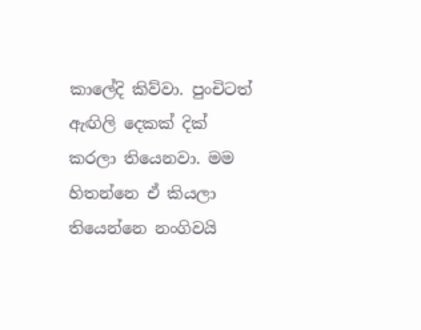කාලේදි කිව්වා. පුංචිටත් ඇඟිලි දෙකක් දික් කරලා තියෙනවා. මම හිතන්නෙ ඒ කියලා තියෙන්නෙ නංගිවයි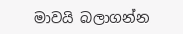මාවයි බලාගන්න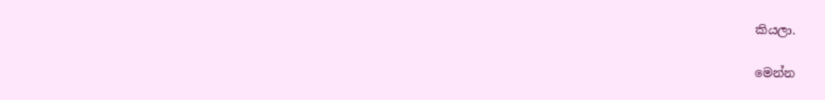කියලා.

මෙන්න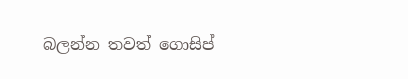බලන්න තවත් ගොසිප්